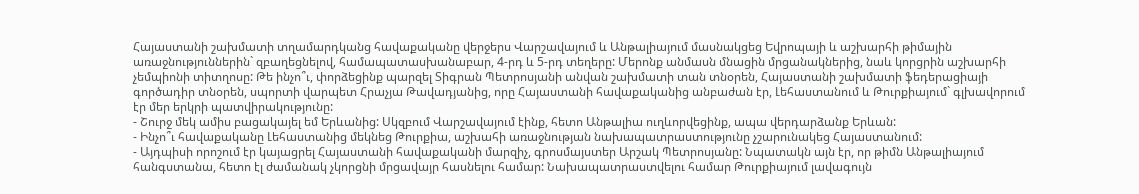Հայաստանի շախմատի տղամարդկանց հավաքականը վերջերս Վարշավայում և Անթալիայում մասնակցեց Եվրոպայի և աշխարհի թիմային առաջնություններին` զբաղեցնելով, համապատասխանաբար, 4-րդ և 5-րդ տեղերը: Մերոնք անմասն մնացին մրցանակներից, նաև կորցրին աշխարհի չեմպիոնի տիտղոսը: Թե ինչո՞ւ, փորձեցինք պարզել Տիգրան Պետրոսյանի անվան շախմատի տան տնօրեն, Հայաստանի շախմատի ֆեդերացիայի գործադիր տնօրեն, սպորտի վարպետ Հրաչյա Թավադյանից, որը Հայաստանի հավաքականից անբաժան էր, Լեհաստանում և Թուրքիայում` գլխավորում էր մեր երկրի պատվիրակությունը:
- Շուրջ մեկ ամիս բացակայել եմ Երևանից: Սկզբում Վարշավայում էինք, հետո Անթալիա ուղևորվեցինք, ապա վերդարձանք Երևան:
- Ինչո՞ւ հավաքականը Լեհաստանից մեկնեց Թուրքիա, աշխահի առաջնության նախապատրաստությունը չշարունակեց Հայաստանում:
- Այդպիսի որոշում էր կայացրել Հայաստանի հավաքականի մարզիչ, գրոսմայստեր Արշակ Պետրոսյանը: Նպատակն այն էր, որ թիմն Անթալիայում հանգստանա, հետո էլ ժամանակ չկորցնի մրցավայր հասնելու համար: Նախապատրաստվելու համար Թուրքիայում լավագույն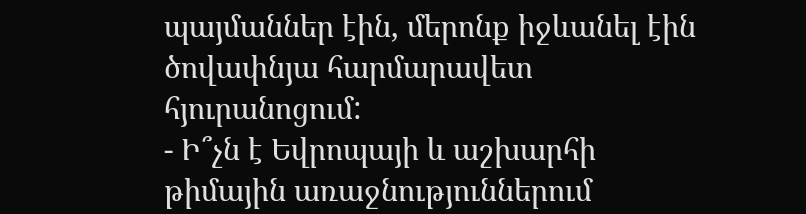պայմաններ էին, մերոնք իջևանել էին ծովափնյա հարմարավետ հյուրանոցում:
- Ի՞չն է Եվրոպայի և աշխարհի թիմային առաջնություններում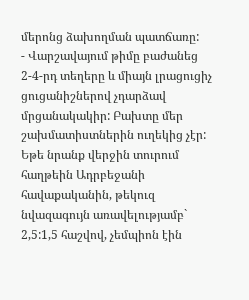մերոնց ձախողման պատճառը:
- Վարշավայում թիմը բաժանեց 2-4-րդ տեղերը և միայն լրացուցիչ ցուցանիշներով չդարձավ մրցանակակիր: Բախտը մեր շախմատիստներին ուղեկից չէր: Եթե նրանք վերջին տուրում հաղթեին Ադրբեջանի հավաքականին, թեկուզ նվազագույն առավելությամբ` 2,5:1,5 հաշվով, չեմպիոն էին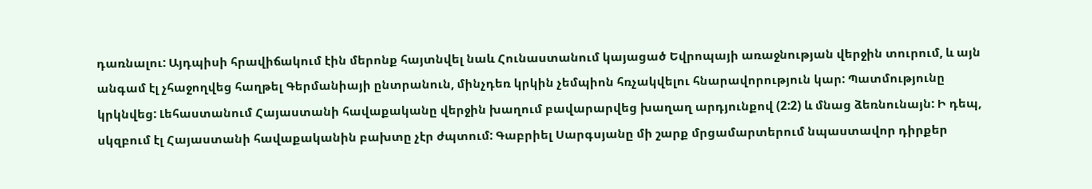դառնալու: Այդպիսի հրավիճակում էին մերոնք հայտնվել նաև Հունաստանում կայացած Եվրոպայի առաջնության վերջին տուրում, և այն անգամ էլ չհաջողվեց հաղթել Գերմանիայի ընտրանուն, մինչդեռ կրկին չեմպիոն հռչակվելու հնարավորություն կար: Պատմությունը կրկնվեց: Լեհաստանում Հայաստանի հավաքականը վերջին խաղում բավարարվեց խաղաղ արդյունքով (2:2) և մնաց ձեռնունայն: Ի դեպ, սկզբում էլ Հայաստանի հավաքականին բախտը չէր ժպտում: Գաբրիել Սարգսյանը մի շարք մրցամարտերում նպաստավոր դիրքեր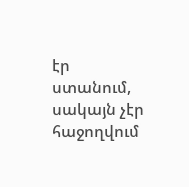էր ստանում, սակայն չէր հաջողվում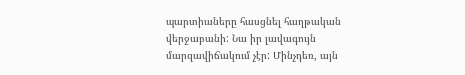պարտիաները հասցնել հաղթական վերջաբանի: Նա իր լավագույն մարզավիճակում չէր: Մինչդեռ, այն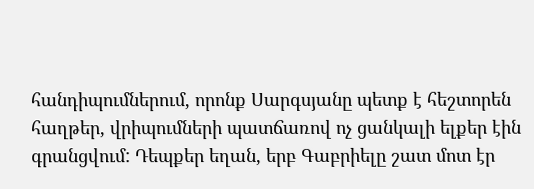հանդիպումներում, որոնք Սարգսյանը պետք է հեշտորեն հաղթեր, վրիպումների պատճառով ոչ ցանկալի ելքեր էին գրանցվում: Դեպքեր եղան, երբ Գաբրիելը շատ մոտ էր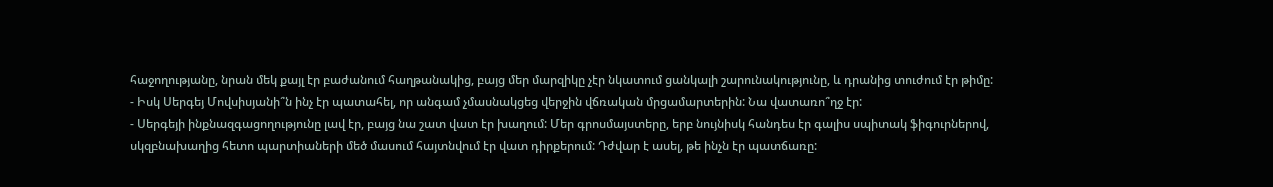հաջողությանը, նրան մեկ քայլ էր բաժանում հաղթանակից, բայց մեր մարզիկը չէր նկատում ցանկալի շարունակությունը, և դրանից տուժում էր թիմը:
- Իսկ Սերգեյ Մովսիսյանի՞ն ինչ էր պատահել, որ անգամ չմասնակցեց վերջին վճռական մրցամարտերին: Նա վատառո՞ղջ էր:
- Սերգեյի ինքնազգացողությունը լավ էր, բայց նա շատ վատ էր խաղում: Մեր գրոսմայստերը, երբ նույնիսկ հանդես էր գալիս սպիտակ ֆիգուրներով, սկզբնախաղից հետո պարտիաների մեծ մասում հայտնվում էր վատ դիրքերում: Դժվար է ասել, թե ինչն էր պատճառը: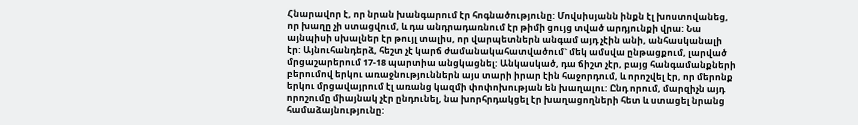Հնարավոր է, որ նրան խանգարում էր հոգնածությունը: Մովսիսյանն ինքն էլ խոստովանեց, որ խաղը չի ստացվում, և դա անդրադառնում էր թիմի ցույց տված արդյունքի վրա: Նա այնպիսի սխալներ էր թույլ տալիս, որ վարպետներն անգամ այդ չէին անի, անհասկանալի էր: Այնուհանդերձ, հեշտ չէ կարճ ժամանակահատվածում` մեկ ամսվա ընթացքում, լարված մրցաշարերում 17-18 պարտիա անցկացնել: Անկասկած, դա ճիշտ չէր, բայց հանգամանքների բերումով երկու առաջնություններն այս տարի իրար էին հաջորդում, և որոշվել էր, որ մերոնք երկու մրցավայրում էլ առանց կազմի փոփոխության են խաղալու: Ընդ որում, մարզիչն այդ որոշումը միայնակ չէր ընդունել, նա խորհրդակցել էր խաղացողների հետ և ստացել նրանց համաձայնությունը: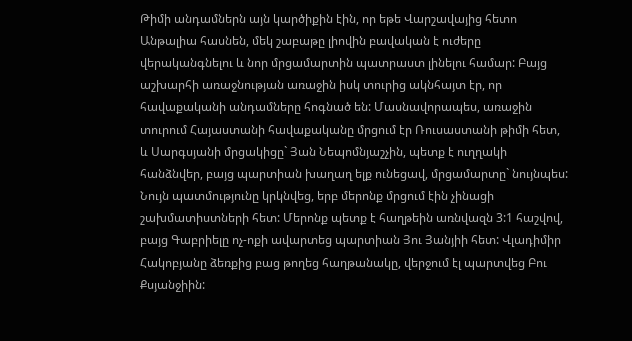Թիմի անդամներն այն կարծիքին էին, որ եթե Վարշավայից հետո Անթալիա հասնեն, մեկ շաբաթը լիովին բավական է ուժերը վերականգնելու և նոր մրցամարտին պատրաստ լինելու համար: Բայց աշխարհի առաջնության առաջին իսկ տուրից ակնհայտ էր, որ հավաքականի անդամները հոգնած են: Մասնավորապես, առաջին տուրում Հայաստանի հավաքականը մրցում էր Ռուսաստանի թիմի հետ, և Սարգսյանի մրցակիցը` Յան Նեպոմնյաշչին, պետք է ուղղակի հանձնվեր, բայց պարտիան խաղաղ ելք ունեցավ, մրցամարտը` նույնպես: Նույն պատմությունը կրկնվեց, երբ մերոնք մրցում էին չինացի շախմատիստների հետ: Մերոնք պետք է հաղթեին առնվազն 3:1 հաշվով, բայց Գաբրիելը ոչ-ոքի ավարտեց պարտիան Յու Յանյիի հետ: Վլադիմիր Հակոբյանը ձեռքից բաց թողեց հաղթանակը, վերջում էլ պարտվեց Բու Քսյանջիին: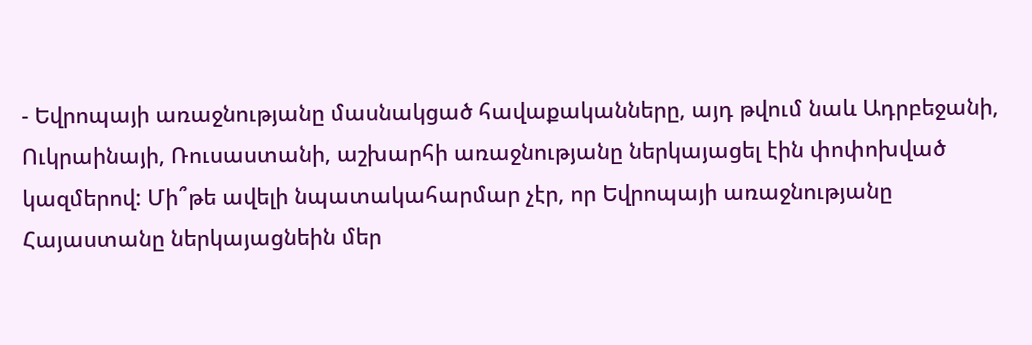- Եվրոպայի առաջնությանը մասնակցած հավաքականները, այդ թվում նաև Ադրբեջանի, Ուկրաինայի, Ռուսաստանի, աշխարհի առաջնությանը ներկայացել էին փոփոխված կազմերով: Մի՞թե ավելի նպատակահարմար չէր, որ Եվրոպայի առաջնությանը Հայաստանը ներկայացնեին մեր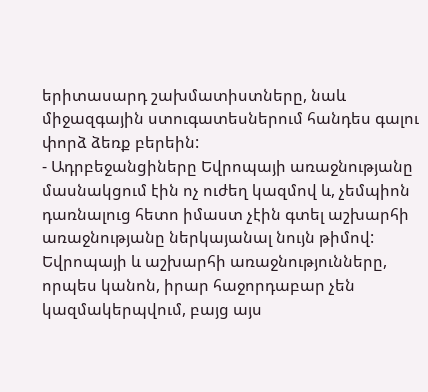երիտասարդ շախմատիստները, նաև միջազգային ստուգատեսներում հանդես գալու փորձ ձեռք բերեին:
- Ադրբեջանցիները Եվրոպայի առաջնությանը մասնակցում էին ոչ ուժեղ կազմով և, չեմպիոն դառնալուց հետո իմաստ չէին գտել աշխարհի առաջնությանը ներկայանալ նույն թիմով: Եվրոպայի և աշխարհի առաջնությունները, որպես կանոն, իրար հաջորդաբար չեն կազմակերպվում, բայց այս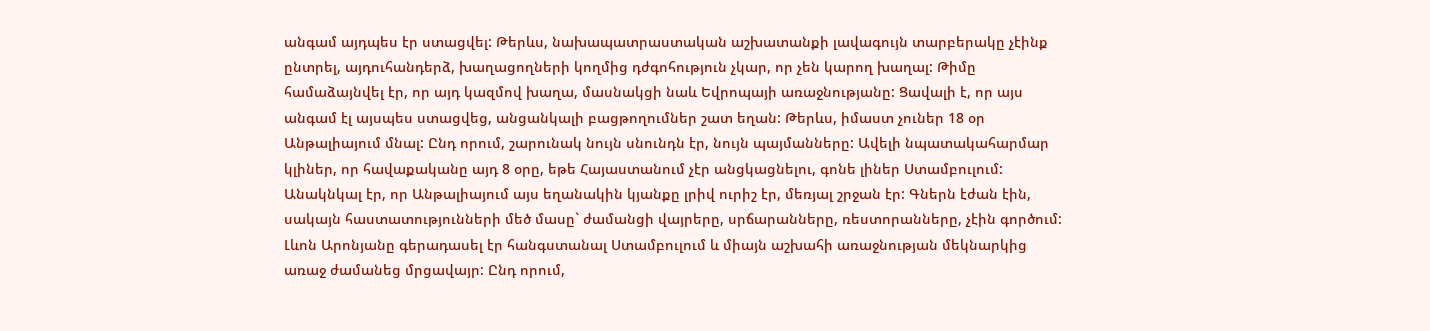անգամ այդպես էր ստացվել: Թերևս, նախապատրաստական աշխատանքի լավագույն տարբերակը չէինք ընտրել, այդուհանդերձ, խաղացողների կողմից դժգոհություն չկար, որ չեն կարող խաղալ: Թիմը համաձայնվել էր, որ այդ կազմով խաղա, մասնակցի նաև Եվրոպայի առաջնությանը: Ցավալի է, որ այս անգամ էլ այսպես ստացվեց, անցանկալի բացթողումներ շատ եղան: Թերևս, իմաստ չուներ 18 օր Անթալիայում մնալ: Ընդ որում, շարունակ նույն սնունդն էր, նույն պայմանները: Ավելի նպատակահարմար կլիներ, որ հավաքականը այդ 8 օրը, եթե Հայաստանում չէր անցկացնելու, գոնե լիներ Ստամբուլում: Անակնկալ էր, որ Անթալիայում այս եղանակին կյանքը լրիվ ուրիշ էր, մեռյալ շրջան էր: Գներն էժան էին, սակայն հաստատությունների մեծ մասը` ժամանցի վայրերը, սրճարանները, ռեստորանները, չէին գործում: Լևոն Արոնյանը գերադասել էր հանգստանալ Ստամբուլում և միայն աշխահի առաջնության մեկնարկից առաջ ժամանեց մրցավայր: Ընդ որում,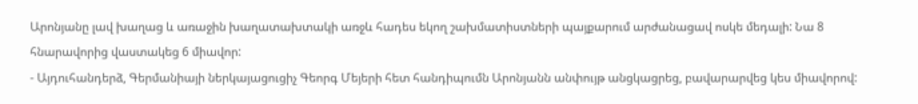Արոնյանը լավ խաղաց և առաջին խաղատախտակի առջև հադես եկող շախմատիստների պայքարում արժանացավ ոսկե մեդալի: Նա 8 հնարավորից վաստակեց 6 միավոր:
- Այդուհանդերձ, Գերմանիայի ներկայացուցիչ Գեորգ Մեյերի հետ հանդիպումն Արոնյանն անփույթ անցկացրեց, բավարարվեց կես միավորով: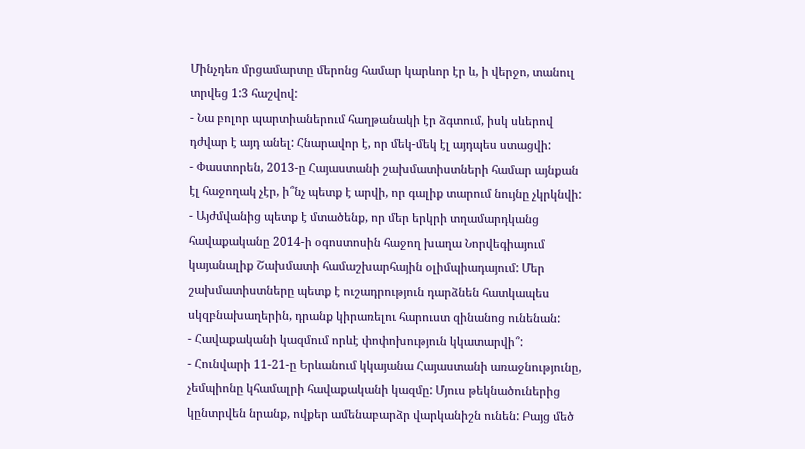Մինչդեռ մրցամարտը մերոնց համար կարևոր էր և, ի վերջո, տանուլ տրվեց 1:3 հաշվով:
- Նա բոլոր պարտիաներում հաղթանակի էր ձգտում, իսկ սևերով դժվար է այդ անել: Հնարավոր է, որ մեկ-մեկ էլ այդպես ստացվի:
- Փաստորեն, 2013-ը Հայաստանի շախմատիստների համար այնքան էլ հաջողակ չէր, ի՞նչ պետք է արվի, որ գալիք տարում նույնը չկրկնվի:
- Այժմվանից պետք է մտածենք, որ մեր երկրի տղամարդկանց հավաքականը 2014-ի օգոստոսին հաջող խաղա Նորվեգիայում կայանալիք Շախմատի համաշխարհային օլիմպիադայում: Մեր շախմատիստները պետք է ուշադրություն դարձնեն հատկապես սկզբնախաղերին, դրանք կիրառելու հարուստ զինանոց ունենան:
- Հավաքականի կազմում որևէ փոփոխություն կկատարվի՞:
- Հունվարի 11-21-ը Երևանում կկայանա Հայաստանի առաջնությունը, չեմպիոնը կհամալրի հավաքականի կազմը: Մյուս թեկնածուներից կընտրվեն նրանք, ովքեր ամենաբարձր վարկանիշն ունեն: Բայց մեծ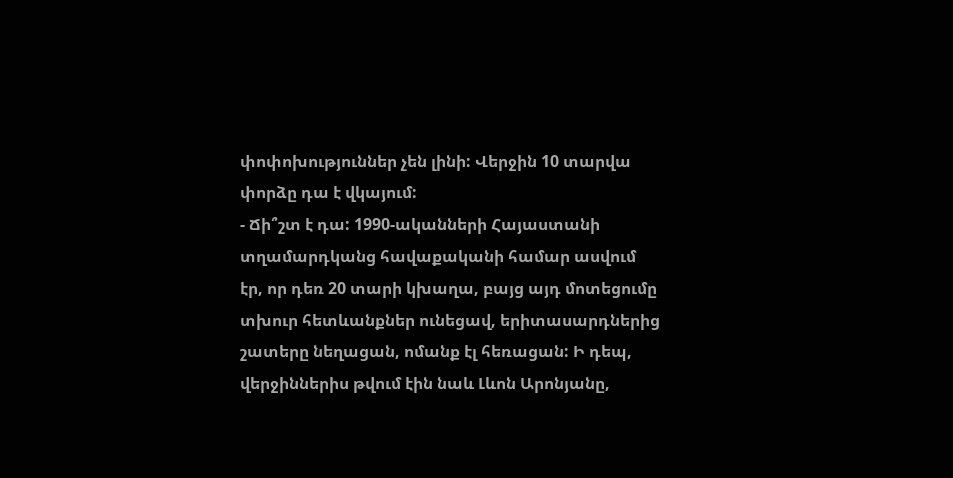փոփոխություններ չեն լինի: Վերջին 10 տարվա փորձը դա է վկայում:
- Ճի՞շտ է դա: 1990-ականների Հայաստանի տղամարդկանց հավաքականի համար ասվում էր, որ դեռ 20 տարի կխաղա, բայց այդ մոտեցումը տխուր հետևանքներ ունեցավ, երիտասարդներից շատերը նեղացան, ոմանք էլ հեռացան: Ի դեպ, վերջիններիս թվում էին նաև Լևոն Արոնյանը,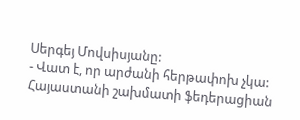Սերգեյ Մովսիսյանը:
- Վատ է, որ արժանի հերթափոխ չկա: Հայաստանի շախմատի ֆեդերացիան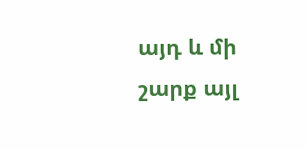այդ և մի շարք այլ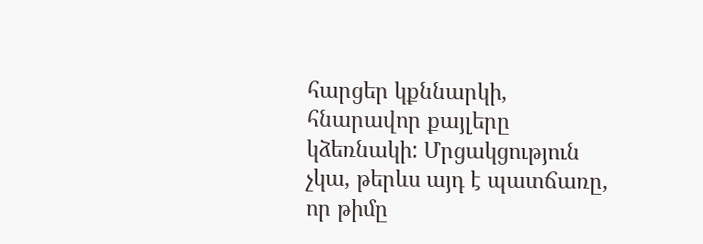հարցեր կքննարկի, հնարավոր քայլերը կձեռնակի: Մրցակցություն չկա, թերևս այդ է պատճառը, որ թիմը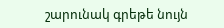շարունակ գրեթե նույն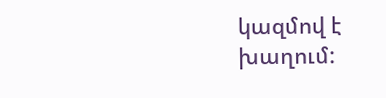կազմով է խաղում: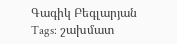Գագիկ Բեգլարյան
Tags: շախմատ